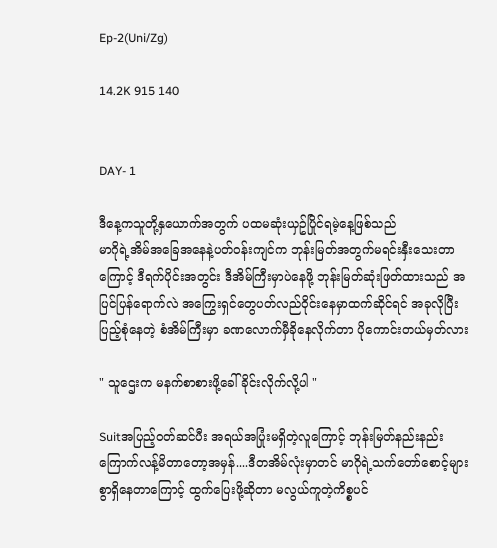Ep-2(Uni/Zg)

14.2K 915 140


DAY- 1

ဒီနေ့ကသူတို့နှယောက်အတွက် ပထမဆုံးယှဥ်ပြိုင်ရမဲ့နေ့ဖြစ်သည်
မာဂိုရဲ့အိမ်အခြေအနေနဲ့ပတ်၀န်းကျင်က ဘုန်းမြတ်အတွက်မရင်းနှီးသေးတာကြောင့် ဒီရက်ပိုင်းအတွင်း ဒီအိမ်ကြီးမှာပဲနေဖို့ ဘုန်းမြတ်ဆုံးဖြတ်ထားသည် အပြင်ပြန်ရောက်လဲ အကြွေးရှင်တွေပတ်လည်၀ိုင်းနေမှာထက်ဆိုင်ရင် အခုလိုပြီးပြည့်စုံနေတဲ့ စံအိမ်ကြီးမှာ ခဏလောက်မှီခိုနေလိုက်တာ ပိုကောင်းတယ်မှတ်လား

" သူဌေးက မနက်စာစားဖို့ခေါ်ခိုင်းလိုက်လို့ပါ "

Suitအပြည့်၀တ်ဆင်ပီး အရယ်အပြုံးမရှိတဲ့လူကြောင့် ဘုန်းမြတ်နည်းနည်းကြောက်လန့်မိတာတော့အမှန်....ဒီတအိမ်လုံးမှာတင် မာဂိုရဲ့သက်တော်စောင့်များစွာရှိနေတာကြောင့် ထွက်ပြေးဖို့ဆိုတာ မလွယ်ကူတဲ့ကိစ္စပင်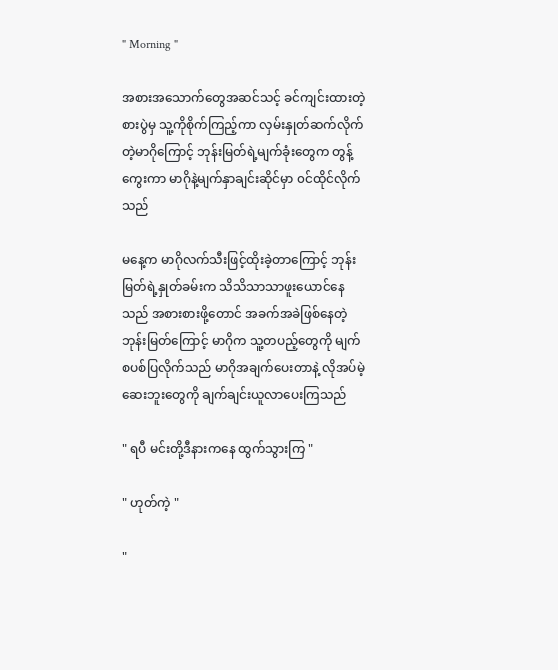" Morning "

အစားအသောက်တွေအဆင်သင့် ခင်ကျင်းထားတဲ့စားပွဲမှ သူ့ကိုစိုက်ကြည့်ကာ လှမ်းနှုတ်ဆက်လိုက်တဲ့မာဂိုကြောင့် ဘုန်းမြတ်ရဲ့မျက်ခုံးတွေက တွန့်ကွေးကာ မာဂိုနဲ့မျက်နှာချင်းဆိုင်မှာ ၀င်ထိုင်လိုက်သည်

မနေ့က မာဂိုလက်သီးဖြင့်ထိုးခဲ့တာကြောင့် ဘုန်းမြတ်ရဲ့နှုတ်ခမ်းက သိသိသာသာဖူးယောင်နေသည် အစားစားဖို့တောင် အခက်အခဲဖြစ်နေတဲ့ ဘုန်းမြတ်ကြောင့် မာဂိုက သူ့တပည့်တွေကို မျက်စပစ်ပြလိုက်သည် မာဂိုအချက်ပေးတာနဲ့ လိုအပ်မဲ့ဆေးဘူးတွေကို ချက်ချင်းယူလာပေးကြသည်

" ရပီ မင်းတို့ဒီနားကနေ ထွက်သွားကြ "

" ဟုတ်ကဲ့ "

"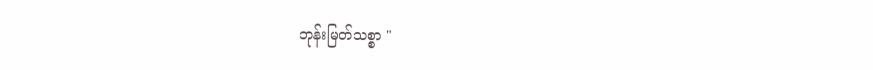ဘုန်းမြတ်သစ္စာ "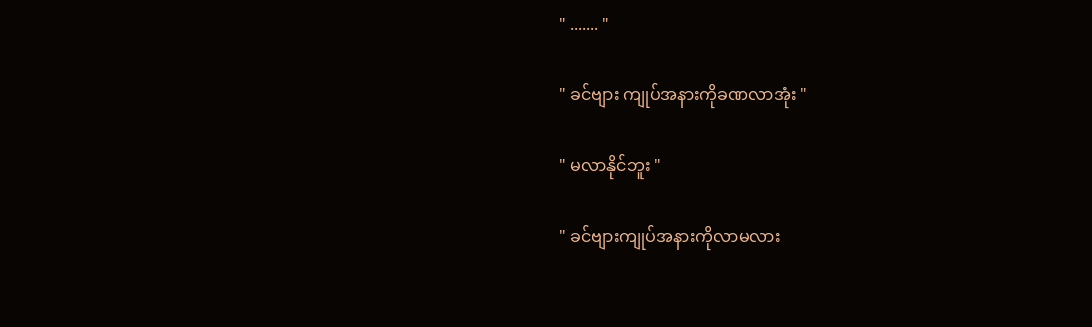" ....... "

" ခင်ဗျား ကျုပ်အနားကိုခဏလာအုံး "

" မလာနိုင်ဘူး "

" ခင်ဗျားကျုပ်အနားကိုလာမလား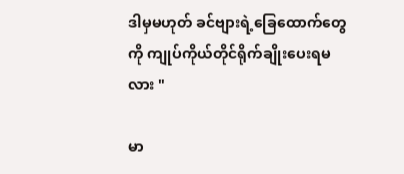ဒါမှမဟုတ် ခင်ဗျားရဲ့ခြေထောက်တွေကို ကျုပ်ကိုယ်တိုင်ရိုက်ချိုးပေးရမလား "

မာ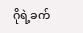ဂိုရဲ့ခက်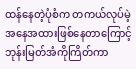ထန်နေတဲ့ပုံစံက တကယ်လုပ်မဲ့အနေအထားဖြစ်နေတာကြောင့် ဘုန်းမြတ်အံကိုကြိတ်ကာ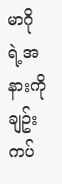မာဂိုရဲ့အနားကို ချဥ်းကပ်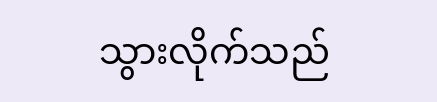သွားလိုက်သည်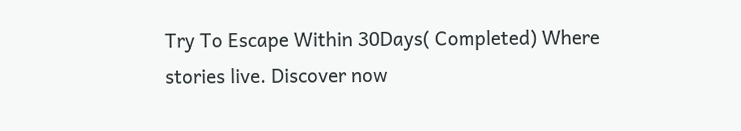Try To Escape Within 30Days( Completed) Where stories live. Discover now